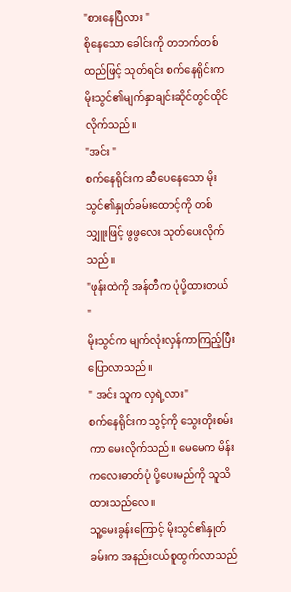"စားနေပြီလား "
စိုနေသော ခေါင်းကို တဘက်တစ်ထည်ဖြင့် သုတ်ရင်း စက်နေရိုင်းက မိုးသွင်၏မျက်နှာချင်းဆိုင်တွင်ထိုင်လိုက်သည်။
"အင်း "
စက်နေရိုင်းက ဆီပေနေသော မိုးသွင်၏နှုတ်ခမ်းထောင့်ကို တစ်သျှူးဖြင့် ဖွဖွလေး သုတ်ပေးလိုက်သည်။
"ဖုန်းထဲကို အန်တီက ပုံပို့ထားတယ် "
မိုးသွင်က မျက်လုံးလှန်ကာကြည့်ပြီး ပြောလာသည်။
" အင်း သူက လှရဲ့လား"
စက်နေရိုင်းက သွင့်ကို သွေးတိုးစမ်းကာ မေးလိုက်သည်။ မေမေက မိန်းကလေးဓာတ်ပုံ ပို့ပေးမည်ကို သူသိထားသည်လေ။
သူ့မေးခွန်းကြောင့် မိုးသွင်၏နှုတ်ခမ်းက အနည်းငယ်စူထွက်လာသည်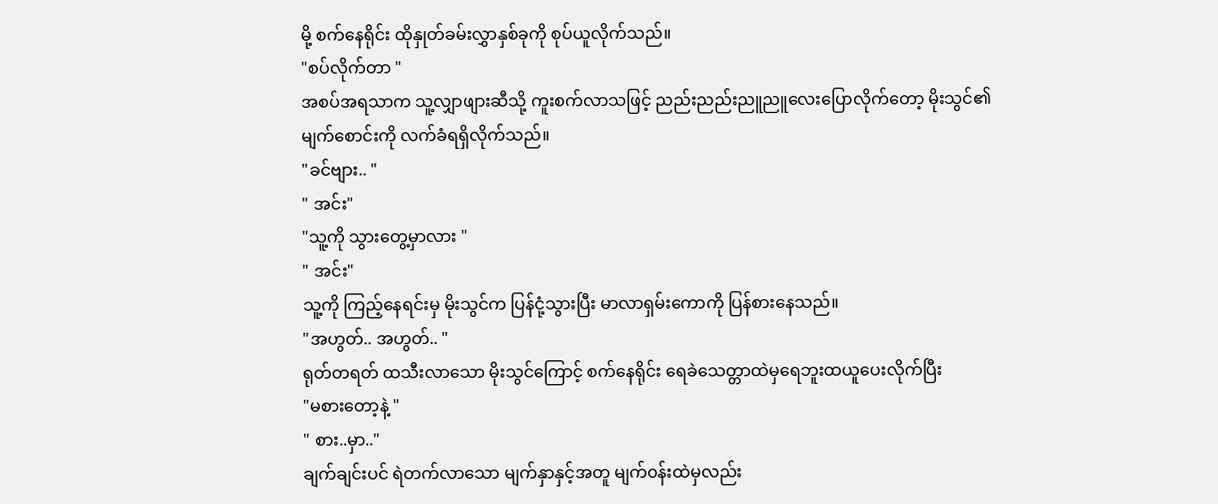မို့ စက်နေရိုင်း ထိုနှုတ်ခမ်းလွှာနှစ်ခုကို စုပ်ယူလိုက်သည်။
"စပ်လိုက်တာ "
အစပ်အရသာက သူ့လျှာဖျားဆီသို့ ကူးစက်လာသဖြင့် ညည်းညည်းညူညူလေးပြောလိုက်တော့ မိုးသွင်၏ မျက်စောင်းကို လက်ခံရရှိလိုက်သည်။
"ခင်ဗျား.. "
" အင်း"
"သူ့ကို သွားတွေ့မှာလား "
" အင်း"
သူ့ကို ကြည့်နေရင်းမှ မိုးသွင်က ပြန်ငုံ့သွားပြီး မာလာရှမ်းကောကို ပြန်စားနေသည်။
"အဟွတ်.. အဟွတ်.. "
ရုတ်တရတ် ထသီးလာသော မိုးသွင်ကြောင့် စက်နေရိုင်း ရေခဲသေတ္တာထဲမှရေဘူးထယူပေးလိုက်ပြီး
"မစားတော့နဲ့ "
" စား..မှာ.."
ချက်ချင်းပင် ရဲတက်လာသော မျက်နှာနှင့်အတူ မျက်၀န်းထဲမှလည်း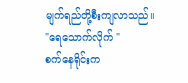မျက်ရည်တို့စီးကျလာသည်။
"ရေသောက်လိုက် "
စက်နေရိုင်းက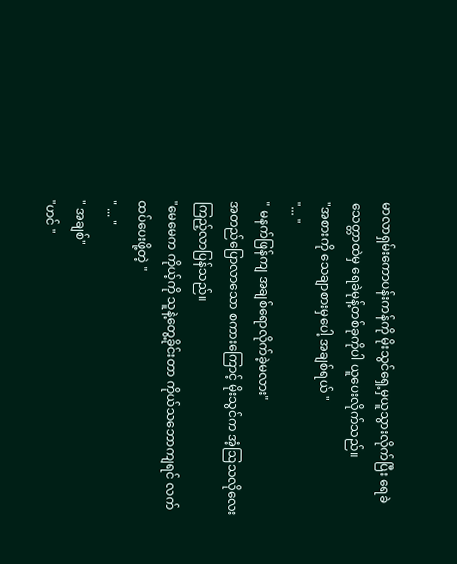မာလာရှမ်းကောပန်းကန်ကို မိုးသွင်ရှေ့မှယူသွားလိုက်ပြီး ရေခဲသေတ္တာထဲမှ ရေခဲမုန့်တစ်ခုကိုပါ ယူပေးလိုက်သည်။
"အစားကို သေချာစားမှပေါ့ အချစ်ရယ် "
"... "
" မနက်ဖြန်ကျ အချစ်ရောလိုက်ခဲ့မလား"
အတည်ပြောလာသော စကားကြောင့် မိုးသွင်က အံ့ဩသလိုလေးကြည့်လာပြန်သည်။
"မေမေက ကိုယ့်ကို သူနဲ့တွေ့ခိုင်းတာ ကိုယ်သဘောကျရင် လက်ထပ်ပေးဖို့တဲ့ "
" ... "
" အချစ်"
"ဟင် "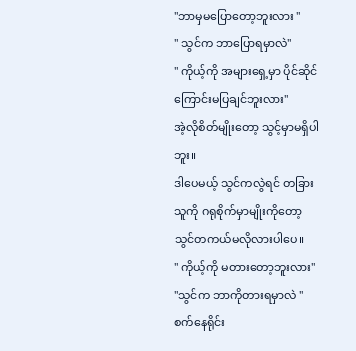"ဘာမှမပြောတော့ဘူးလား "
" သွင်က ဘာပြောရမှာလဲ"
" ကိုယ့်ကို အများရှေ့မှာ ပိုင်ဆိုင်ကြောင်းမပြချင်ဘူးလား"
အဲ့လိုစိတ်မျိုးတော့ သွင့်မှာမရှိပါဘူး။
ဒါပေမယ့် သွင်ကလွဲရင် တခြားသူကို ဂရုစိုက်မှာမျိုးကိုတော့ သွင်တကယ်မလိုလားပါပေ။
" ကိုယ့်ကို မတားတော့ဘူးလား"
"သွင်က ဘာကိုတားရမှာလဲ "
စက်နေရိုင်း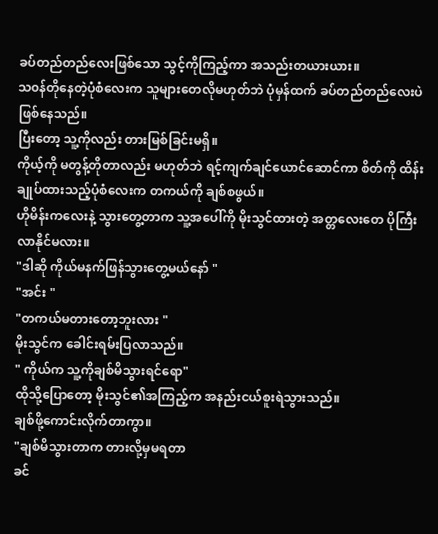ခပ်တည်တည်လေးဖြစ်သော သွင့်ကိုကြည့်ကာ အသည်းတယားယား။
သ၀န်တိုနေတဲ့ပုံစံလေးက သူများတေလိုမဟုတ်ဘဲ ပုံမှန်ထက် ခပ်တည်တည်လေးပဲဖြစ်နေသည်။
ပြီးတော့ သူ့ကိုလည်း တားမြစ်ခြင်းမရှိ။
ကိုယ့်ကို မတွန့်တိုတာလည်း မဟုတ်ဘဲ ရင့်ကျက်ချင်ယောင်ဆောင်ကာ စိတ်ကို ထိန်းချုပ်ထားသည့်ပုံစံလေးက တကယ်ကို ချစ်စဖွယ်။
ဟိုမိန်းကလေးနဲ့ သွားတွေ့တာက သူ့အပေါ်ကို မိုးသွင်ထားတဲ့ အတ္တလေးတေ ပိုကြီးလာနိုင်မလား။
"ဒါဆို ကိုယ်မနက်ဖြန်သွားတွေ့မယ်နော် "
"အင်း "
"တကယ်မတားတော့ဘူးလား "
မိုးသွင်က ခေါင်းရမ်းပြလာသည်။
" ကိုယ်က သူ့ကိုချစ်မိသွားရင်ရော"
ထိုသို့ပြောတော့ မိုးသွင်၏အကြည့်က အနည်းငယ်စူးရဲသွားသည်။
ချစ်ဖို့ကောင်းလိုက်တာကွာ။
"ချစ်မိသွားတာက တားလို့မှမရတာ
ခင်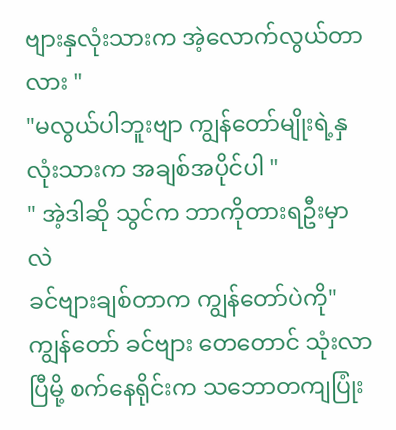ဗျားနှလုံးသားက အဲ့လောက်လွယ်တာလား "
"မလွယ်ပါဘူးဗျာ ကျွန်တော်မျိုးရဲ့နှလုံးသားက အချစ်အပိုင်ပါ "
" အဲ့ဒါဆို သွင်က ဘာကိုတားရဦးမှာလဲ
ခင်ဗျားချစ်တာက ကျွန်တော်ပဲကို"
ကျွန်တော် ခင်ဗျား တေတောင် သုံးလာပြီမို့ စက်နေရိုင်းက သဘောတကျပြုံး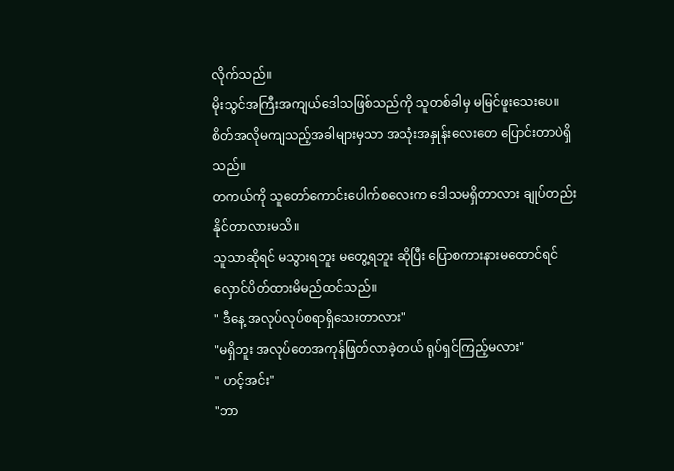လိုက်သည်။
မိုးသွင်အကြီးအကျယ်ဒေါသဖြစ်သည်ကို သူတစ်ခါမှ မမြင်ဖူးသေးပေ။
စိတ်အလိုမကျသည့်အခါများမှသာ အသုံးအနှုန်းလေးတေ ပြောင်းတာပဲရှိသည်။
တကယ်ကို သူတော်ကောင်းပေါက်စလေးက ဒေါသမရှိတာလား ချုပ်တည်းနိုင်တာလားမသိ။
သူသာဆိုရင် မသွားရဘူး မတွေ့ရဘူး ဆိုပြီး ပြောစကားနားမထောင်ရင် လှောင်ပိတ်ထားမိမည်ထင်သည်။
" ဒီနေ့ အလုပ်လုပ်စရာရှိသေးတာလား"
"မရှိဘူး အလုပ်တေအကုန်ဖြတ်လာခဲ့တယ် ရုပ်ရှင်ကြည့်မလား"
" ဟင့်အင်း"
"ဘာ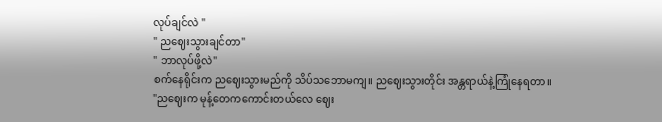လုပ်ချင်လဲ "
" ညဈေးသွားချင်တာ"
" ဘာလုပ်ဖို့လဲ"
စက်နေရိုင်းက ညဈေးသွားမည်ကို သိပ်သဘောမကျ။ ညဈေးသွားတိုင်း အန္တရာယ်နဲ့ကြုံနေရတာ။
"ညဈေးက မုန့်တေကကောင်းတယ်လေ ဈေး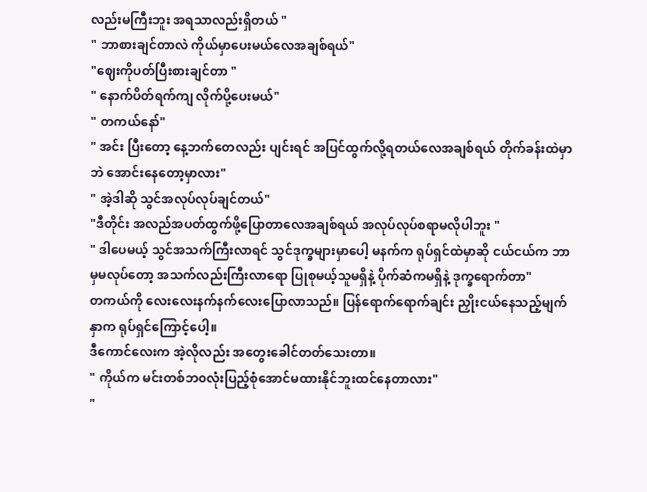လည်းမကြီးဘူး အရသာလည်းရှိတယ် "
" ဘာစားချင်တာလဲ ကိုယ်မှာပေးမယ်လေအချစ်ရယ်"
"ဈေးကိုပတ်ပြီးစားချင်တာ "
" နောက်ပိတ်ရက်ကျ လိုက်ပို့ပေးမယ်"
" တကယ်နော်"
" အင်း ပြီးတော့ နေ့ဘက်တေလည်း ပျင်းရင် အပြင်ထွက်လို့ရတယ်လေအချစ်ရယ် တိုက်ခန်းထဲမှာဘဲ အောင်းနေတော့မှာလား"
" အဲ့ဒါဆို သွင်အလုပ်လုပ်ချင်တယ်"
"ဒီတိုင်း အလည်အပတ်ထွက်ဖို့ပြောတာလေအချစ်ရယ် အလုပ်လုပ်စရာမလိုပါဘူး "
" ဒါပေမယ့် သွင်အသက်ကြီးလာရင် သွင်ဒုက္ခများမှာပေါ့ မနက်က ရုပ်ရှင်ထဲမှာဆို ငယ်ငယ်က ဘာမှမလုပ်တော့ အသက်လည်းကြီးလာရော ပြုစုမယ့်သူမရှိနဲ့ ပိုက်ဆံကမရှိနဲ့ ဒုက္ခရောက်တာ"
တကယ်ကို လေးလေးနက်နက်လေးပြောလာသည်။ ပြန်ရောက်ရောက်ချင်း ညှိုးငယ်နေသည့်မျက်နှာက ရုပ်ရှင်ကြောင့်ပေါ့။
ဒီကောင်လေးက အဲ့လိုလည်း အတွေးခေါင်တတ်သေးတာ။
" ကိုယ်က မင်းတစ်ဘ၀လုံးပြည့်စုံအောင်မထားနိုင်ဘူးထင်နေတာလား"
"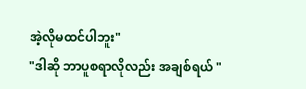အဲ့လိုမထင်ပါဘူး"
"ဒါဆို ဘာပူစရာလိုလည်း အချစ်ရယ် "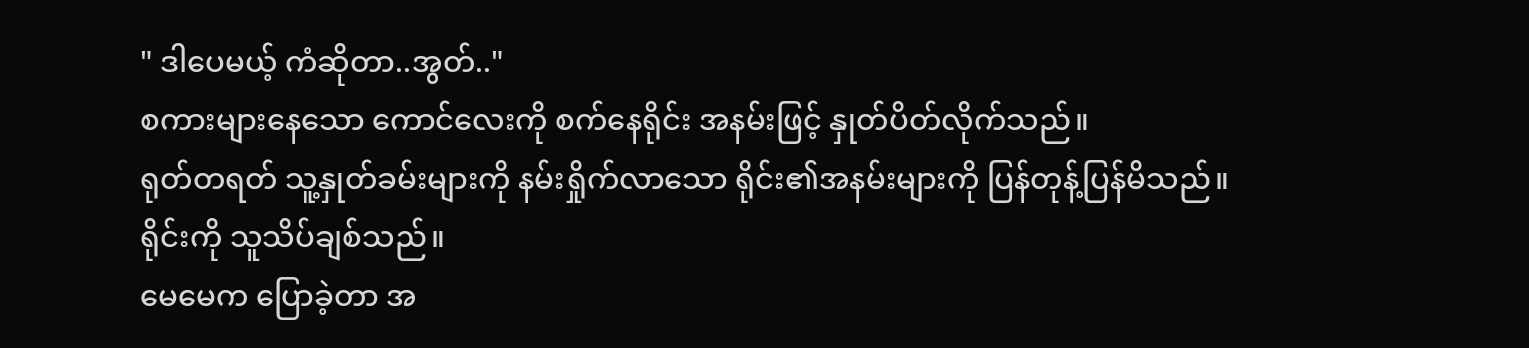" ဒါပေမယ့် ကံဆိုတာ..အွတ်.."
စကားများနေသော ကောင်လေးကို စက်နေရိုင်း အနမ်းဖြင့် နှုတ်ပိတ်လိုက်သည်။
ရုတ်တရတ် သူ့နှုတ်ခမ်းများကို နမ်းရှိုက်လာသော ရိုင်း၏အနမ်းများကို ပြန်တုန့်ပြန်မိသည်။
ရိုင်းကို သူသိပ်ချစ်သည်။
မေမေက ပြောခဲ့တာ အ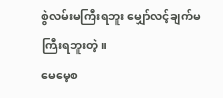စွဲလမ်းမကြီးရဘူး မျှော်လင့်ချက်မကြီးရဘူးတဲ့။
မေမေ့စ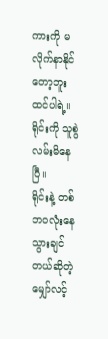ကားကို မလိုက်နာနိုင်တော့ဘူးထင်ပါရဲ့။
ရိုင်းကို သူစွဲလမ်းမိနေပြီ။
ရိုင်းနဲ့ တစ်ဘ၀လုံးနေသွားချင်တယ်ဆိုတဲ့ မျှော်လင့်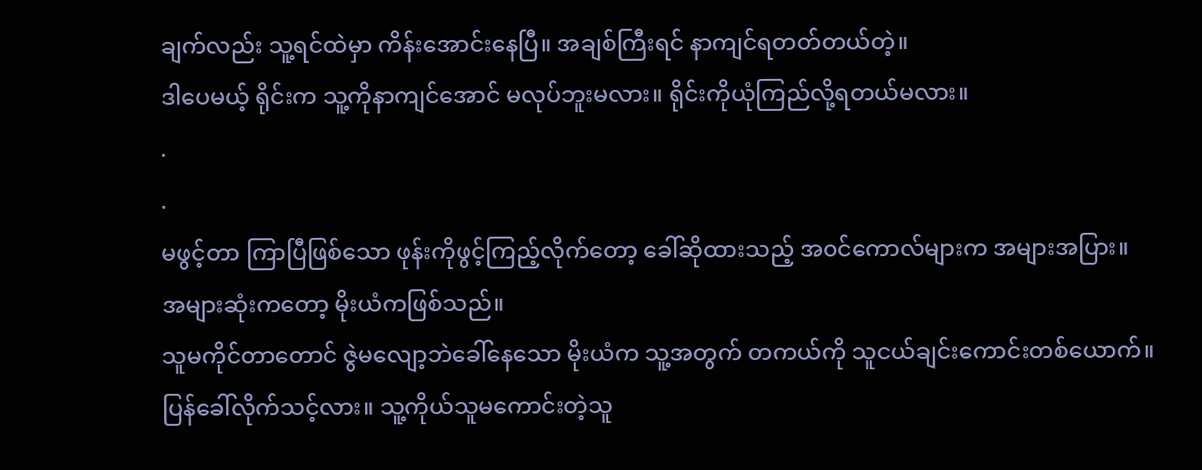ချက်လည်း သူ့ရင်ထဲမှာ ကိန်းအောင်းနေပြီ။ အချစ်ကြီးရင် နာကျင်ရတတ်တယ်တဲ့။
ဒါပေမယ့် ရိုင်းက သူ့ကိုနာကျင်အောင် မလုပ်ဘူးမလား။ ရိုင်းကိုယုံကြည်လို့ရတယ်မလား။
.
.
မဖွင့်တာ ကြာပြီဖြစ်သော ဖုန်းကိုဖွင့်ကြည့်လိုက်တော့ ခေါ်ဆိုထားသည့် အ၀င်ကောလ်များက အများအပြား။
အများဆုံးကတော့ မိုးယံကဖြစ်သည်။
သူမကိုင်တာတောင် ဇွဲမလျော့ဘဲခေါ်နေသော မိုးယံက သူ့အတွက် တကယ်ကို သူငယ်ချင်းကောင်းတစ်ယောက်။ ပြန်ခေါ်လိုက်သင့်လား။ သူ့ကိုယ်သူမကောင်းတဲ့သူ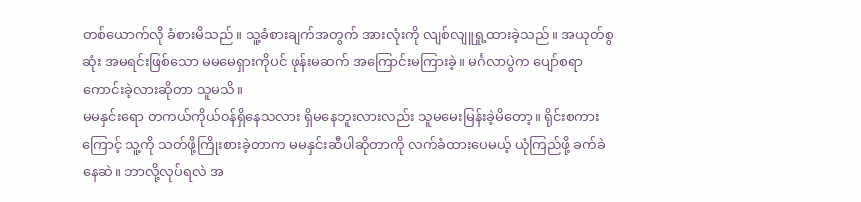တစ်ယောက်လို ခံစားမိသည်။ သူ့ခံစားချက်အတွက် အားလုံးကို လျစ်လျူရှု့ထားခဲ့သည်။ အယုတ်စွဆုံး အမရင်းဖြစ်သော မမမေရှားကိုပင် ဖုန်းမဆက် အကြောင်းမကြားခဲ့။ မင်္ဂလာပွဲက ပျော်စရာကောင်းခဲ့လားဆိုတာ သူမသိ။
မမနှင်းရော တကယ်ကိုယ်၀န်ရှိနေသလား ရှိမနေဘူးလားလည်း သူမမေးမြန်းခဲ့မိတော့။ ရိုင်းစကားကြောင့် သူ့ကို သတ်ဖို့ကြိုးစားခဲ့တာက မမနှင်းဆီပါဆိုတာကို လက်ခံထားပေမယ့် ယုံကြည်ဖို့ ခက်ခဲနေဆဲ။ ဘာလို့လုပ်ရလဲ အ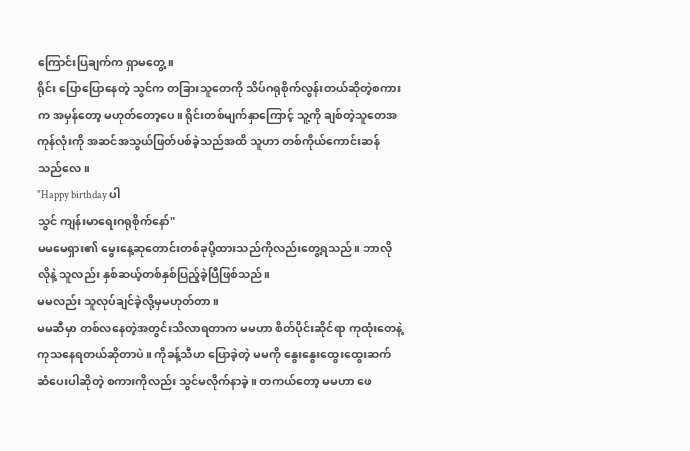ကြောင်းပြချက်က ရှာမတွေ့။
ရိုင်း ပြောပြောနေတဲ့ သွင်က တခြားသူတေကို သိပ်ဂရုစိုက်လွန်းတယ်ဆိုတဲ့စကားက အမှန်တော့ မဟုတ်တော့ပေ။ ရိုင်းတစ်မျက်နှာကြောင့် သူ့ကို ချစ်တဲ့သူတေအကုန်လုံးကို အဆင်အသွယ်ဖြတ်ပစ်ခဲ့သည်အထိ သူဟာ တစ်ကိုယ်ကောင်းဆန်သည်လေ။
"Happy birthday ပါ
သွင် ကျန်းမာရေးဂရုစိုက်နော်"
မမမေရှား၏ မွေးနေ့ဆုတောင်းတစ်ခုပို့ထားသည်ကိုလည်းတွေ့ရသည်။ ဘာလိုလိုနဲ့ သူလည်း နှစ်ဆယ့်တစ်နှစ်ပြည့်ခဲ့ပြီဖြစ်သည်။
မမလည်း သူလုပ်ချင်ခဲ့လို့မှမဟုတ်တာ။
မမဆီမှာ တစ်လနေတဲ့အတွင်းသိလာရတာက မမဟာ စိတ်ပိုင်းဆိုင်ရာ ကုထုံးတေနဲ့ ကုသနေရတယ်ဆိုတာပဲ။ ကိုခန့်သီဟ ပြောခဲ့တဲ့ မမကို နွေးနွေးထွေးထွေးဆက်ဆံပေးပါဆိုတဲ့ စကားကိုလည်း သွင်မလိုက်နာခဲ့။ တကယ်တော့ မမဟာ ဖေ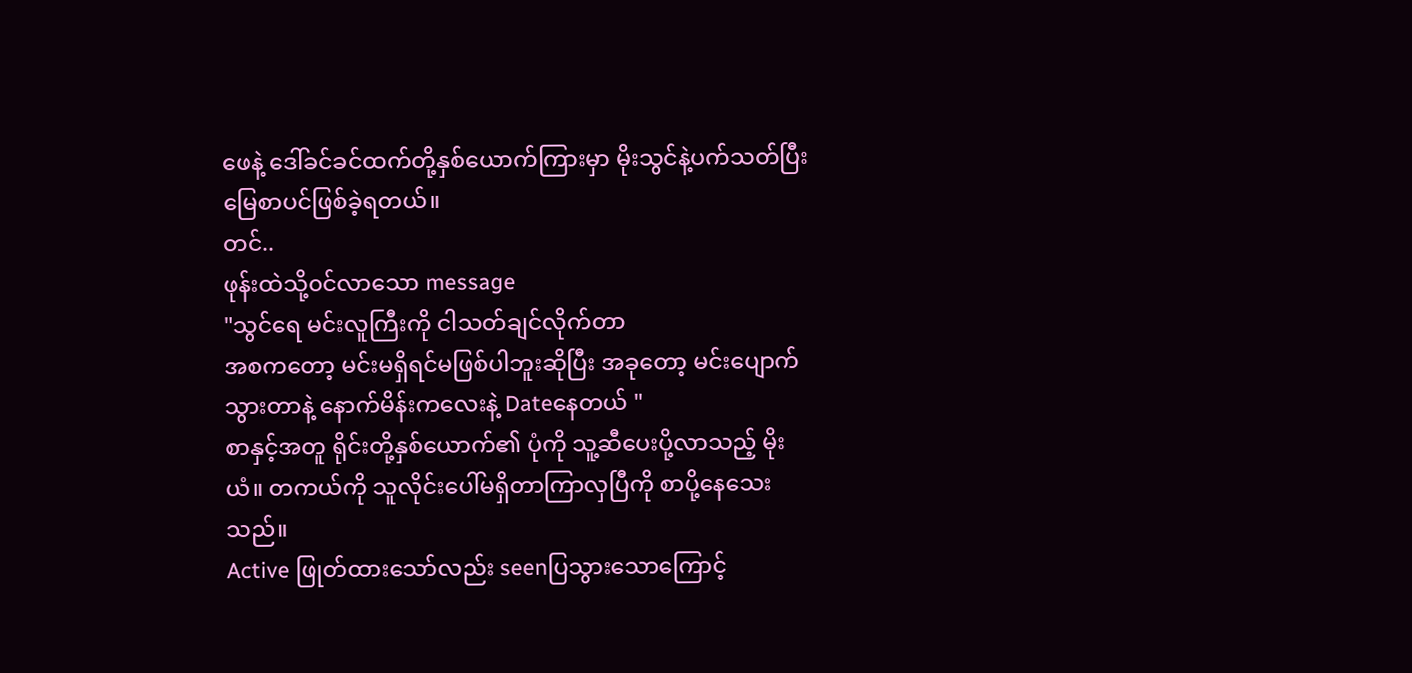ဖေနဲ့ ဒေါ်ခင်ခင်ထက်တို့နှစ်ယောက်ကြားမှာ မိုးသွင်နဲ့ပက်သတ်ပြီး မြေစာပင်ဖြစ်ခဲ့ရတယ်။
တင်..
ဖုန်းထဲသို့၀င်လာသော message
"သွင်ရေ မင်းလူကြီးကို ငါသတ်ချင်လိုက်တာ
အစကတော့ မင်းမရှိရင်မဖြစ်ပါဘူးဆိုပြီး အခုတော့ မင်းပျောက်သွားတာနဲ့ နောက်မိန်းကလေးနဲ့ Dateနေတယ် "
စာနှင့်အတူ ရိုင်းတို့နှစ်ယောက်၏ ပုံကို သူ့ဆီပေးပို့လာသည့် မိုးယံ။ တကယ်ကို သူလိုင်းပေါ်မရှိတာကြာလှပြီကို စာပို့နေသေးသည်။
Active ဖြုတ်ထားသော်လည်း seenပြသွားသောကြောင့်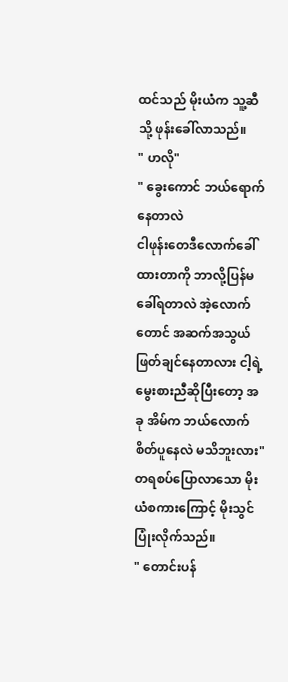ထင်သည် မိုးယံက သူ့ဆီသို့ ဖုန်းခေါ်လာသည်။
" ဟလို"
" ခွေးကောင် ဘယ်ရောက်နေတာလဲ
ငါဖုန်းတေဒီလောက်ခေါ်ထားတာကို ဘာလို့ပြန်မခေါ်ရတာလဲ အဲ့လောက်တောင် အဆက်အသွယ်ဖြတ်ချင်နေတာလား ငါ့ရဲ့မွေးစားညီဆိုပြီးတော့ အခု အိမ်က ဘယ်လောက်စိတ်ပူနေလဲ မသိဘူးလား"
တရစပ်ပြောလာသော မိုးယံစကားကြောင့် မိုးသွင်ပြုံးလိုက်သည်။
" တောင်းပန်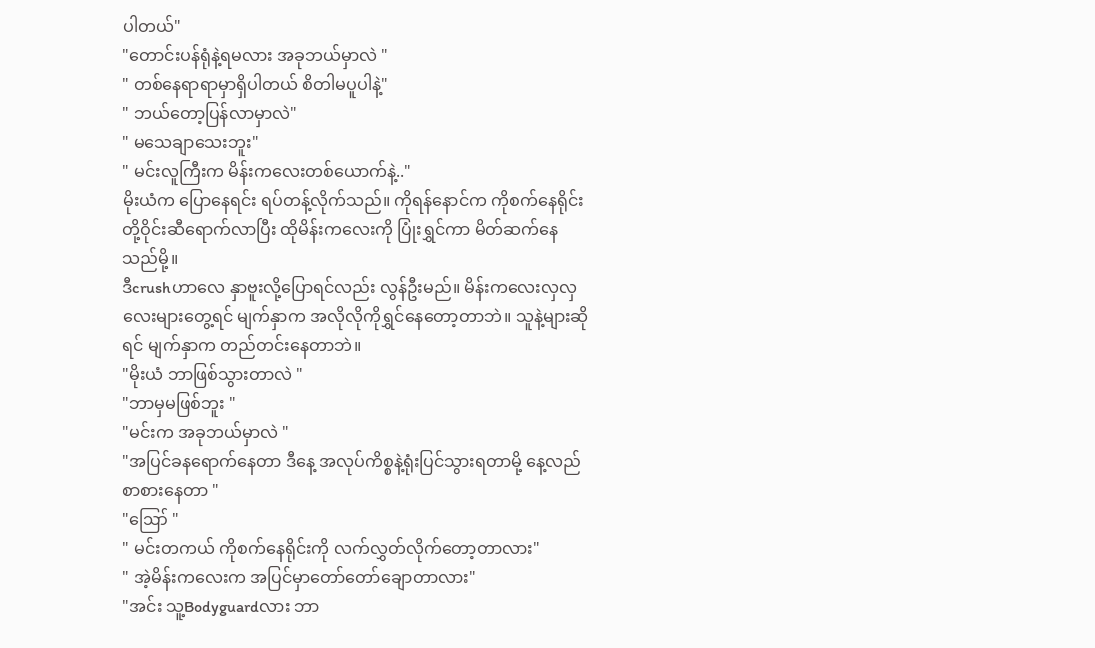ပါတယ်"
"တောင်းပန်ရုံနဲ့ရမလား အခုဘယ်မှာလဲ "
" တစ်နေရာရာမှာရှိပါတယ် စိတါမပူပါနဲ့"
" ဘယ်တော့ပြန်လာမှာလဲ"
" မသေချာသေးဘူး"
" မင်းလူကြီးက မိန်းကလေးတစ်ယောက်နဲ့.."
မိုးယံက ပြောနေရင်း ရပ်တန့်လိုက်သည်။ ကိုရန်နောင်က ကိုစက်နေရိုင်းတို့ဝိုင်းဆီရောက်လာပြီး ထိုမိန်းကလေးကို ပြုံးရွှင်ကာ မိတ်ဆက်နေသည်မို့။
ဒီcrushဟာလေ နှာဗူးလို့ပြောရင်လည်း လွန်ဦးမည်။ မိန်းကလေးလှလှလေးများတွေ့ရင် မျက်နှာက အလိုလိုကိုရွှင်နေတော့တာဘဲ။ သူနဲ့များဆိုရင် မျက်နှာက တည်တင်းနေတာဘဲ။
"မိုးယံ ဘာဖြစ်သွားတာလဲ "
"ဘာမှမဖြစ်ဘူး "
"မင်းက အခုဘယ်မှာလဲ "
"အပြင်ခနရောက်နေတာ ဒီနေ့ အလုပ်ကိစ္စနဲ့ရုံးပြင်သွားရတာမို့ နေ့လည်စာစားနေတာ "
"ဪ "
" မင်းတကယ် ကိုစက်နေရိုင်းကို လက်လွှတ်လိုက်တော့တာလား"
" အဲ့မိန်းကလေးက အပြင်မှာတော်တော်ချောတာလား"
"အင်း သူ့Bodyguardလား ဘာ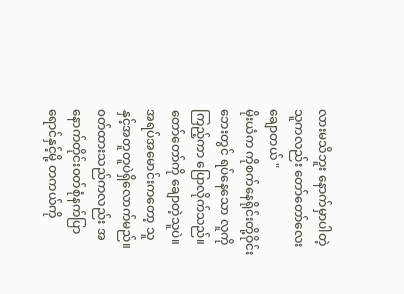လားမသိဘူး နောက်မှာပါတဲ့သူကလည်း တော်တော်လေးချောတယ် "
မိုးယံက ကိုစက်နေရိုင်းတို့ဝိုင်းဘေးတွင် ရပ်နေသော လူကိုကြည့်ကာ ပြောလိုက်သည်။
တော်တော်ကို ချောတဲ့သူပဲ။
အရပ်အမောင်းကတော့ သူနှင့်အတူတူပဲရှိလောက်မည်။ ၀တ်ထားသည်ကလည်း အနောက်တိုင်း၀တ်စုံနက်ပြာရောင်နှင့်မို့ တကယ်ကို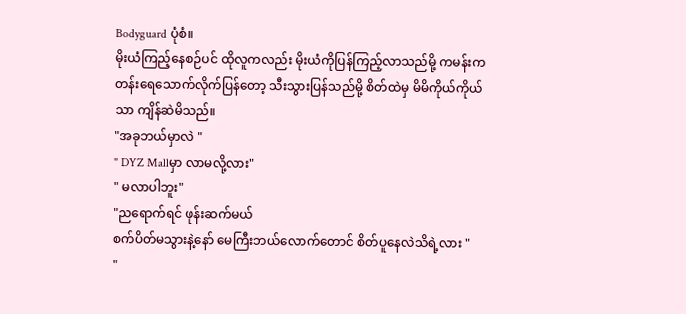Bodyguard ပုံစံ။
မိုးယံကြည့်နေစဉ်ပင် ထိုလူကလည်း မိုးယံကိုပြန်ကြည့်လာသည်မို့ ကမန်းကတန်းရေသောက်လိုက်ပြန်တော့ သီးသွားပြန်သည်မို့ စိတ်ထဲမှ မိမိကိုယ်ကိုယ်သာ ကျိန်ဆဲမိသည်။
"အခုဘယ်မှာလဲ "
" DYZ Mallမှာ လာမလို့လား"
" မလာပါဘူး"
"ညရောက်ရင် ဖုန်းဆက်မယ်
စက်ပိတ်မသွားနဲ့နော် မေကြီးဘယ်လောက်တောင် စိတ်ပူနေလဲသိရဲ့လား "
"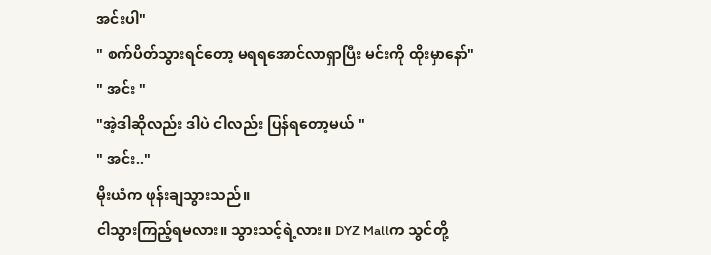အင်းပါ"
" စက်ပိတ်သွားရင်တော့ မရရအောင်လာရှာပြီး မင်းကို ထိုးမှာနော်"
" အင်း "
"အဲ့ဒါဆိုလည်း ဒါပဲ ငါလည်း ပြန်ရတော့မယ် "
" အင်း.."
မိုးယံက ဖုန်းချသွားသည်။
ငါသွားကြည့်ရမလား။ သွားသင့်ရဲ့လား။ DYZ Mallက သွင်တို့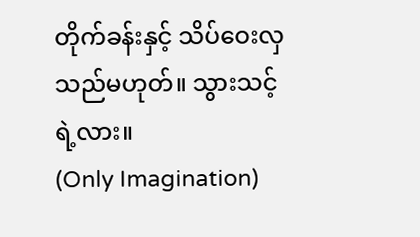တိုက်ခန်းနှင့် သိပ်ဝေးလှသည်မဟုတ်။ သွားသင့်ရဲ့လား။
(Only Imagination)